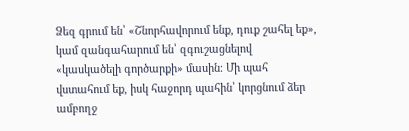Ձեզ գրում են՝ «Շնորհավորում ենք, դուք շահել եք», կամ զանգահարում են՝ զգուշացնելով «կասկածելի գործարքի» մասին։ Մի պահ վստահում եք, իսկ հաջորդ պահին՝ կորցնում ձեր ամբողջ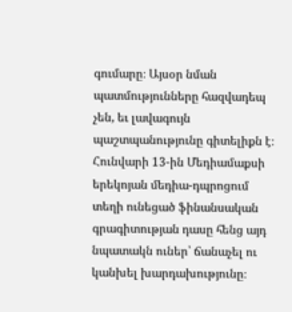գումարը։ Այսօր նման պատմությունները հազվադեպ չեն, եւ լավագույն պաշտպանությունը գիտելիքն է։ Հունվարի 13-ին Մեդիամաքսի երեկոյան մեդիա-դպրոցում տեղի ունեցած ֆինանսական գրագիտության դասը հենց այդ նպատակն ուներ՝ ճանաչել ու կանխել խարդախությունը։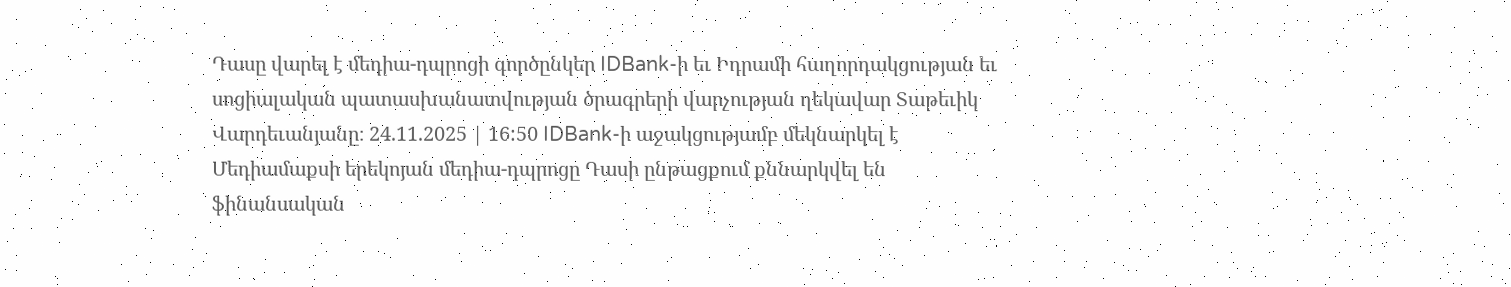Դասը վարել է մեդիա-դպրոցի գործընկեր IDBank-ի եւ Իդրամի հաղորդակցության եւ սոցիալական պատասխանատվության ծրագրերի վարչության ղեկավար Տաթեւիկ Վարդեւանյանը։ 24.11.2025 | 16:50 IDBank-ի աջակցությամբ մեկնարկել է Մեդիամաքսի երեկոյան մեդիա-դպրոցը Դասի ընթացքում քննարկվել են ֆինանսական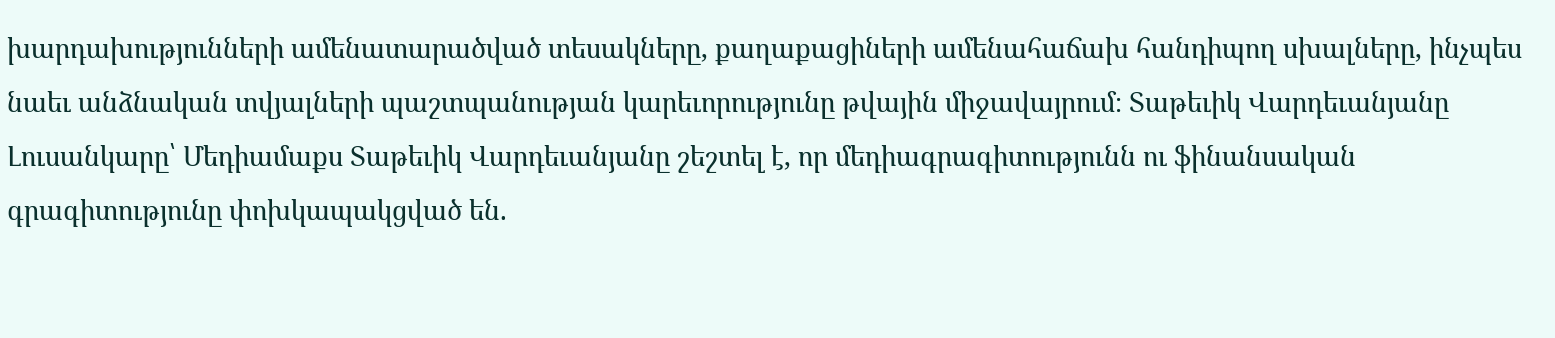խարդախությունների ամենատարածված տեսակները, քաղաքացիների ամենահաճախ հանդիպող սխալները, ինչպես նաեւ անձնական տվյալների պաշտպանության կարեւորությունը թվային միջավայրում։ Տաթեւիկ Վարդեւանյանը Լուսանկարը՝ Մեդիամաքս Տաթեւիկ Վարդեւանյանը շեշտել է, որ մեդիագրագիտությունն ու ֆինանսական գրագիտությունը փոխկապակցված են.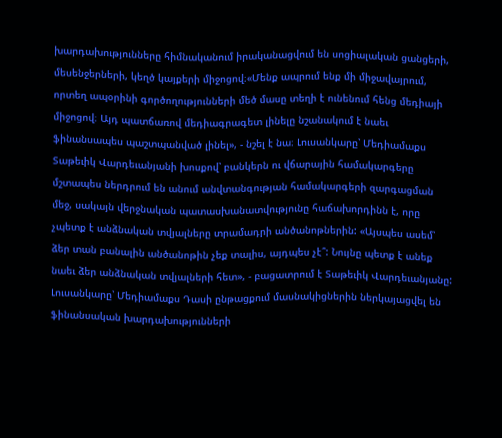խարդախությունները հիմնականում իրականացվում են սոցիալական ցանցերի, մեսենջերների, կեղծ կայքերի միջոցով։«Մենք ապրում ենք մի միջավայրում, որտեղ ապօրինի գործողությունների մեծ մասը տեղի է ունենում հենց մեդիայի միջոցով։ Այդ պատճառով մեդիագրագետ լինելը նշանակում է նաեւ ֆինանսապես պաշտպանված լինել», - նշել է նա։ Լուսանկարը՝ Մեդիամաքս Տաթեւիկ Վարդեւանյանի խոսքով՝ բանկերն ու վճարային համակարգերը մշտապես ներդրում են անում անվտանգության համակարգերի զարգացման մեջ, սակայն վերջնական պատասխանատվությունը հաճախորդինն է, որը չպետք է անձնական տվյալները տրամադրի անծանոթներին: «Այսպես ասեմ՝ ձեր տան բանալին անծանոթին չեք տալիս, այդպես չէ՞: Նույնը պետք է անեք նաեւ ձեր անձնական տվյալների հետ», - բացատրում է Տաթեւիկ Վարդեւանյանը: Լուսանկարը՝ Մեդիամաքս Դասի ընթացքում մասնակիցներին ներկայացվել են ֆինանսական խարդախությունների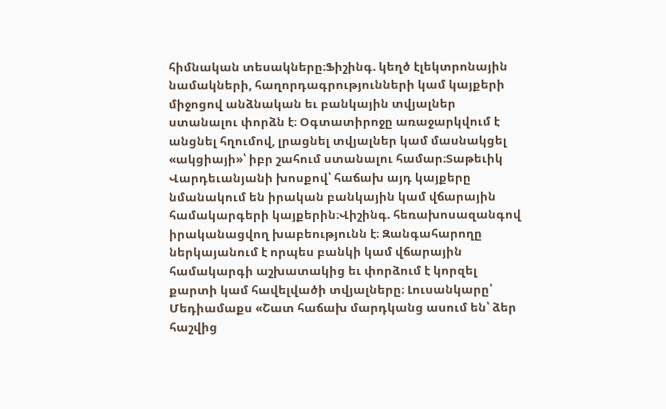հիմնական տեսակները։Ֆիշինգ. կեղծ էլեկտրոնային նամակների, հաղորդագրությունների կամ կայքերի միջոցով անձնական եւ բանկային տվյալներ ստանալու փորձն է։ Օգտատիրոջը առաջարկվում է անցնել հղումով, լրացնել տվյալներ կամ մասնակցել «ակցիայի»՝ իբր շահում ստանալու համար։Տաթեւիկ Վարդեւանյանի խոսքով՝ հաճախ այդ կայքերը նմանակում են իրական բանկային կամ վճարային համակարգերի կայքերին։Վիշինգ. հեռախոսազանգով իրականացվող խաբեությունն է։ Զանգահարողը ներկայանում է որպես բանկի կամ վճարային համակարգի աշխատակից եւ փորձում է կորզել քարտի կամ հավելվածի տվյալները։ Լուսանկարը՝ Մեդիամաքս «Շատ հաճախ մարդկանց ասում են՝ ձեր հաշվից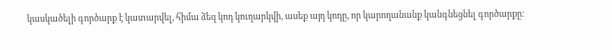կասկածելի գործարք է կատարվել, հիմա ձեզ կոդ կուղարկվի, ասեք այդ կոդը, որ կարողանանք կանգնեցնել գործարքը։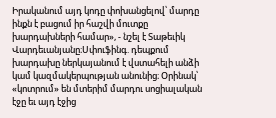Իրականում այդ կոդը փոխանցելով՝ մարդը ինքն է բացում իր հաշվի մուտքը խարդախների համար», - նշել է Տաթեւիկ Վարդեւանյանը։Սփուֆինգ. դեպքում խարդախը ներկայանում է վստահելի անձի կամ կազմակերպության անունից։ Օրինակ՝ «կոտրում» են մտերիմ մարդու սոցիալական էջը եւ այդ էջից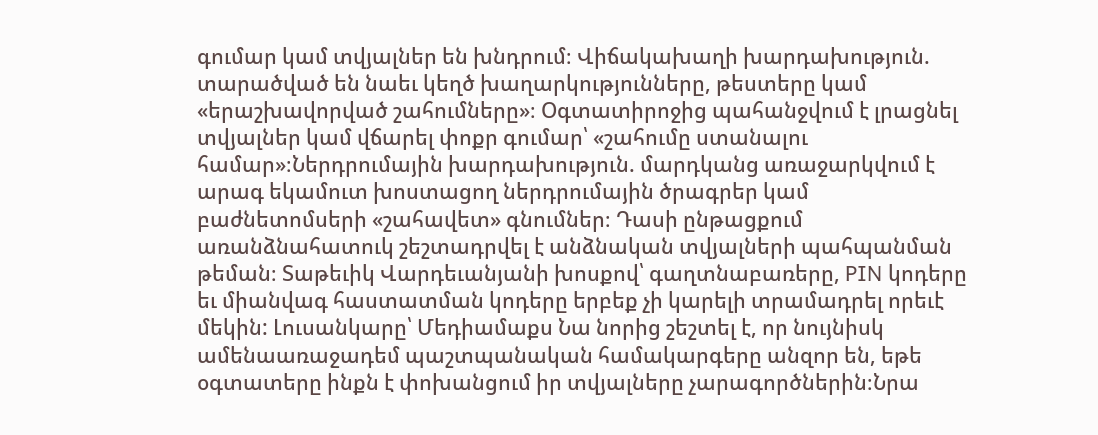գումար կամ տվյալներ են խնդրում։ Վիճակախաղի խարդախություն. տարածված են նաեւ կեղծ խաղարկությունները, թեստերը կամ «երաշխավորված շահումները»։ Օգտատիրոջից պահանջվում է լրացնել տվյալներ կամ վճարել փոքր գումար՝ «շահումը ստանալու համար»։Ներդրումային խարդախություն. մարդկանց առաջարկվում է արագ եկամուտ խոստացող ներդրումային ծրագրեր կամ բաժնետոմսերի «շահավետ» գնումներ։ Դասի ընթացքում առանձնահատուկ շեշտադրվել է անձնական տվյալների պահպանման թեման։ Տաթեւիկ Վարդեւանյանի խոսքով՝ գաղտնաբառերը, PIN կոդերը եւ միանվագ հաստատման կոդերը երբեք չի կարելի տրամադրել որեւէ մեկին: Լուսանկարը՝ Մեդիամաքս Նա նորից շեշտել է, որ նույնիսկ ամենաառաջադեմ պաշտպանական համակարգերը անզոր են, եթե օգտատերը ինքն է փոխանցում իր տվյալները չարագործներին։Նրա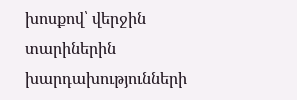խոսքով՝ վերջին տարիներին խարդախությունների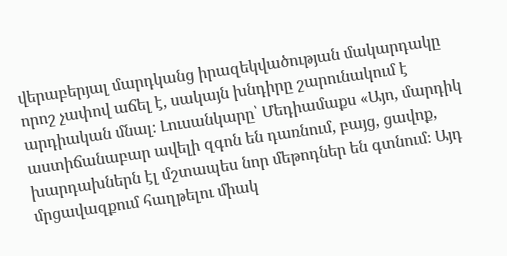վերաբերյալ մարդկանց իրազեկվածության մակարդակը որոշ չափով աճել է, սակայն խնդիրը շարունակում է արդիական մնալ։ Լուսանկարը՝ Մեդիամաքս «Այո, մարդիկ աստիճանաբար ավելի զգոն են դառնում, բայց, ցավոք, խարդախներն էլ մշտապես նոր մեթոդներ են գտնում։ Այդ մրցավազքում հաղթելու միակ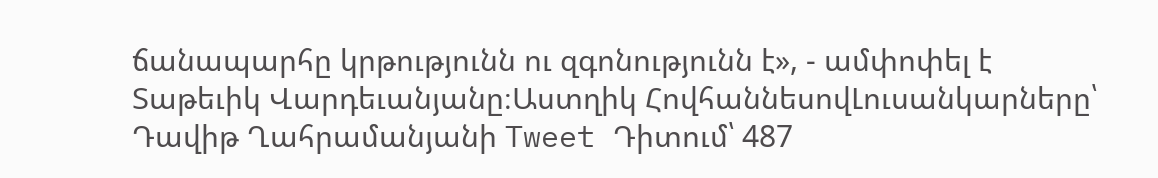ճանապարհը կրթությունն ու զգոնությունն է», - ամփոփել է Տաթեւիկ Վարդեւանյանը։Աստղիկ ՀովհաննեսովԼուսանկարները՝ Դավիթ Ղահրամանյանի Tweet Դիտում՝ 487